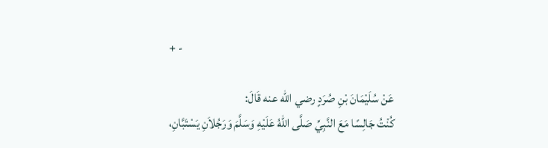+ -

عَنْ سُلَيْمَانَ بْنِ صُرَدٍ رضي الله عنه قَالَ:
كُنْتُ جَالِسًا مَعَ النَّبِيِّ صَلَّى اللهُ عَلَيْهِ وَسَلَّمَ وَرَجُلاَنِ يَسْتَبَّانِ،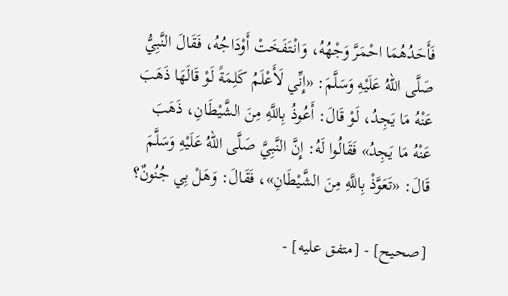فَأَحَدُهُمَا احْمَرَّ وَجْهُهُ، وَانْتَفَخَتْ أَوْدَاجُهُ، فَقَالَ النَّبِيُّ صَلَّى اللهُ عَلَيْهِ وَسَلَّمَ: «إِنِّي لَأَعْلَمُ كَلِمَةً لَوْ قَالَهَا ذَهَبَ عَنْهُ مَا يَجِدُ، لَوْ قَالَ: أَعُوذُ بِاللَّهِ مِنَ الشَّيْطَانِ، ذَهَبَ عَنْهُ مَا يَجِدُ» فَقَالُوا لَهُ: إِنَّ النَّبِيَّ صَلَّى اللهُ عَلَيْهِ وَسَلَّمَ قَالَ: «تَعَوَّذْ بِاللَّهِ مِنَ الشَّيْطَانِ»، فَقَالَ: وَهَلْ بِي جُنُونٌ؟

[صحيح] - [متفق عليه] -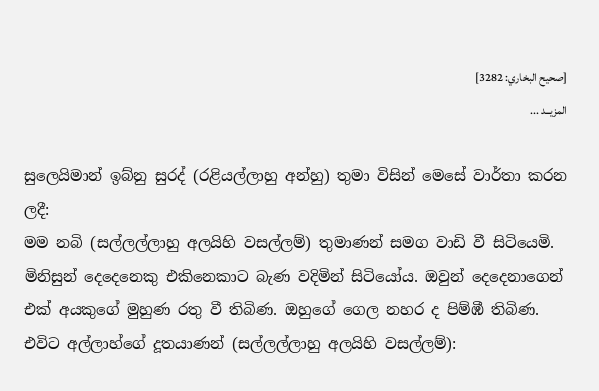[صحيح البخاري: 3282]
المزيــد ...

සුලෙයිමාන් ඉබ්නු සුරද් (රළියල්ලාහු අන්හු) තුමා විසින් මෙසේ වාර්තා කරන ලදී:
මම නබි (සල්ලල්ලාහු අලයිහි වසල්ලම්) තුමාණන් සමග වාඩි වී සිටියෙමි. මිනිසුන් දෙදෙනෙකු එකිනෙකාට බැණ වදිමින් සිටියෝය. ඔවුන් දෙදෙනාගෙන් එක් අයකුගේ මුහුණ රතු වී තිබිණ. ඔහුගේ ගෙල නහර ද පිම්ඹී තිබිණ. එවිට අල්ලාහ්ගේ දූතයාණන් (සල්ලල්ලාහු අලයිහි වසල්ලම්):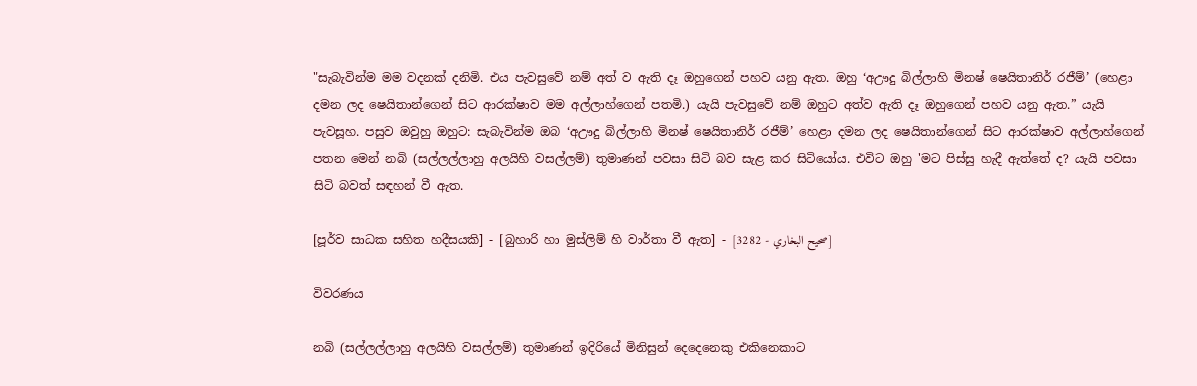"සැබැවින්ම මම වදනක් දනිමි. එය පැවසුවේ නම් අත් ව ඇති දෑ ඔහුගෙන් පහව යනු ඇත. ඔහු ‘අඌදු බිල්ලාහි මිනෂ් ෂෙයිතානිර් රජීම්’ (හෙළා දමන ලද ෂෙයිතාන්ගෙන් සිට ආරක්ෂාව මම අල්ලාහ්ගෙන් පතමි.) යැයි පැවසුවේ නම් ඔහුට අත්ව ඇති දෑ ඔහුගෙන් පහව යනු ඇත.” යැයි පැවසූහ. පසුව ඔවුහු ඔහුට: සැබැවින්ම ඔබ ‘අඌදු බිල්ලාහි මිනෂ් ෂෙයිතානිර් රජීම්’ හෙළා දමන ලද ෂෙයිතාන්ගෙන් සිට ආරක්ෂාව අල්ලාහ්ගෙන් පතන මෙන් නබි (සල්ලල්ලාහු අලයිහි වසල්ලම්) තුමාණන් පවසා සිටි බව සැළ කර සිටියෝය. එවිට ඔහු 'මට පිස්සු හැදී ඇත්තේ ද? යැයි පවසා සිටි බවත් සඳහන් වී ඇත.

[පූර්ව සාධක සහිත හදීසයකි] - [බුහාරි හා මුස්ලිම් හි වාර්තා වී ඇත] - [صحيح البخاري - 3282]

විවරණය

නබි (සල්ලල්ලාහු අලයිහි වසල්ලම්) තුමාණන් ඉදිරියේ මිනිසුන් දෙදෙනෙකු එකිනෙකාට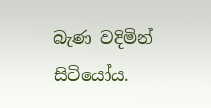බැණ වදිමින් සිටියෝය.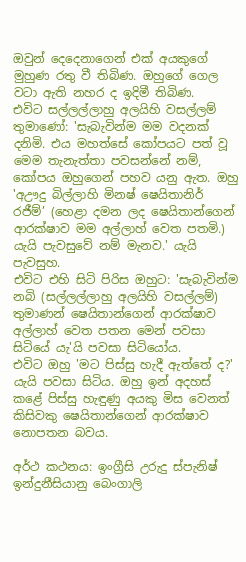ඔවුන් දෙදෙනාගෙන් එක් අයකුගේ මුහුණ රතු වී තිබිණ. ඔහුගේ ගෙල වටා ඇති නහර ද ඉදිමී තිබිණ.
එවිට සල්ලල්ලාහු අලයිහි වසල්ලම් තුමාණෝ: 'සැබැවින්ම මම වදනක් දනිමි. එය මහත්සේ කෝපයට පත් වූ මෙම තැනැත්තා පවසන්නේ නම්, කෝපය ඔහුගෙන් පහව යනු ඇත. ඔහු 'අඌදු බිල්ලාහි මිනෂ් ෂෙයිතානිර් රජීම්’ (හෙළා දමන ලද ෂෙයිතාන්ගෙන් ආරක්ෂාව මම අල්ලාහ් වෙත පතමි.) යැයි පැවසුවේ නම් මැනව.' යැයි පැවසුහ.
එවිට එහි සිටි පිරිස ඔහුට: 'සැබැවින්ම නබි (සල්ලල්ලාහු අලයිහි වසල්ලම්) තුමාණන් ෂෙයිතාන්ගෙන් ආරක්ෂාව අල්ලාහ් වෙත පතන මෙන් පවසා සිටියේ යැ'යි පවසා සිටියෝය.
එවිට ඔහු 'මට පිස්සු හැදී ඇත්තේ ද?' යැයි පවසා සිටිය. ඔහු ඉන් අදහස් කළේ පිස්සු හැඳුණු අයකු මිස වෙනත් කිසිවකු ෂෙයිතාන්ගෙන් ආරක්ෂාව නොපතන බවය.

අර්ථ කථනය: ඉංග්‍රීසි උරුදු ස්පැනිෂ් ඉන්දුනීසියානු බෙංගාලි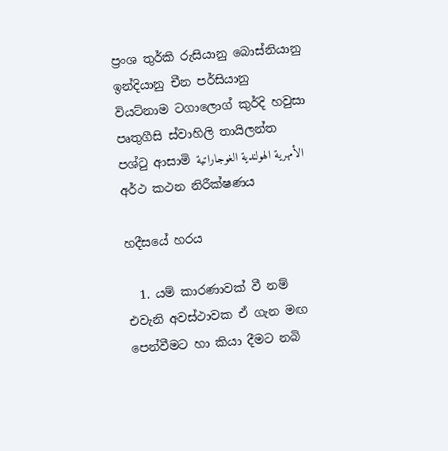ප්‍රංශ තුර්කි රුසියානු බොස්නියානු ඉන්දියානු චීන පර්සියානු වියට්නාම ටගාලොග් කුර්දි හවුසා පෘතුගීසි ස්වාහිලි තායිලන්ත පශ්ටු ආසාමි الأمهرية الهولندية الغوجاراتية
අර්ථ කථන නිරීක්ෂණය

හදීසයේ හරය

  1. යම් කාරණාවක් වී නම් එවැනි අවස්ථාවක ඒ ගැන මඟ පෙන්වීමට හා කියා දීමට නබි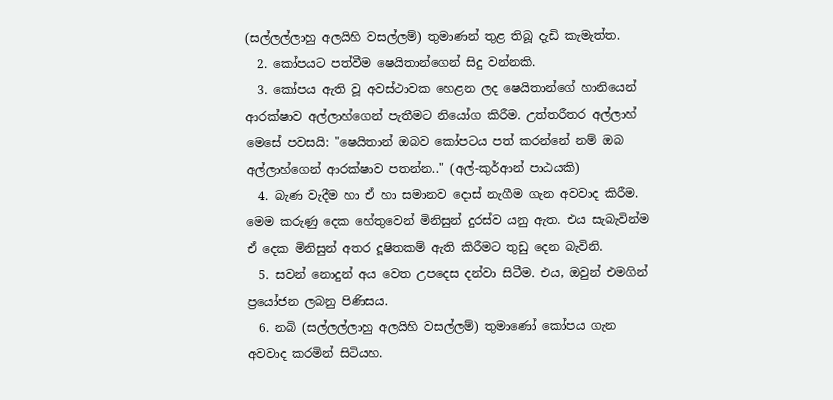(සල්ලල්ලාහු අලයිහි වසල්ලම්) තුමාණන් තුළ තිබූ දැඩි කැමැත්ත.
  2. කෝපයට පත්වීම ෂෙයිතාන්ගෙන් සිදු වන්නකි.
  3. කෝපය ඇති වූ අවස්ථාවක හෙළන ලද ෂෙයිතාන්ගේ හානියෙන් ආරක්ෂාව අල්ලාහ්ගෙන් පැතීමට නියෝග කිරීම. උත්තරීතර අල්ලාහ් මෙසේ පවසයි: "ෂෙයිතාන් ඔබව කෝපටය පත් කරන්නේ නම් ඔබ අල්ලාහ්ගෙන් ආරක්ෂාව පතන්න.." (අල්-කුර්ආන් පාඨයකි)
  4. බැණ වැදීම හා ඒ හා සමානව දොස් නැගීම ගැන අවවාද කිරීම. මෙම කරුණු දෙක හේතුවෙන් මිනිසුන් දුරස්ව යනු ඇත. එය සැබැවින්ම ඒ දෙක මිනිසුන් අතර දූෂිතකම් ඇති කිරීමට තුඩු දෙන බැවිනි.
  5. සවන් නොදුන් අය වෙත උපදෙස දන්වා සිටීම. එය, ඔවුන් එමගින් ප්‍රයෝජන ලබනු පිණිසය.
  6. නබි (සල්ලල්ලාහු අලයිහි වසල්ලම්) තුමාණෝ කෝපය ගැන අවවාද කරමින් සිටියහ.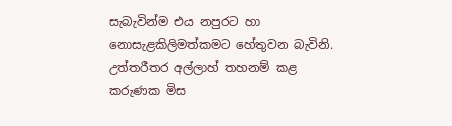සැබැවින්ම එය නපුරට හා නොසැළකිලිමත්කමට හේතුවන බැවිනි. උත්තරීතර අල්ලාහ් තහනම් කළ කරුණක මිස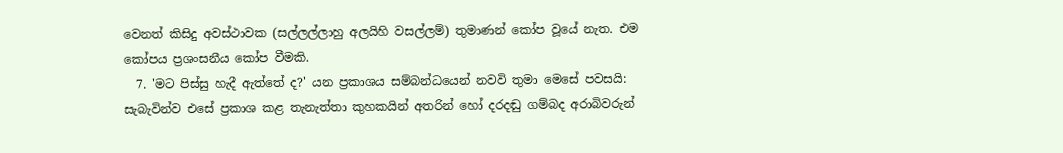වෙනත් කිසිදු අවස්ථාවක (සල්ලල්ලාහු අලයිහි වසල්ලම්) තුමාණන් කෝප වූයේ නැත. එම කෝපය ප්‍රශංසනීය කෝප වීමකි.
  7. 'මට පිස්සු හැදී ඇත්තේ ද?' යන ප්‍රකාශය සම්බන්ධයෙන් නවවි තුමා මෙසේ පවසයි: සැබැවින්ව එසේ ප්‍රකාශ කළ තැනැත්තා කුහකයින් අතරින් හෝ දරදඬු ගම්බද අරාබිවරුන්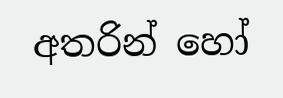අතරින් හෝ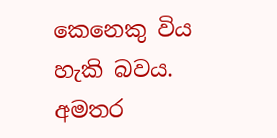කෙනෙකු විය හැකි බවය.
අමතර